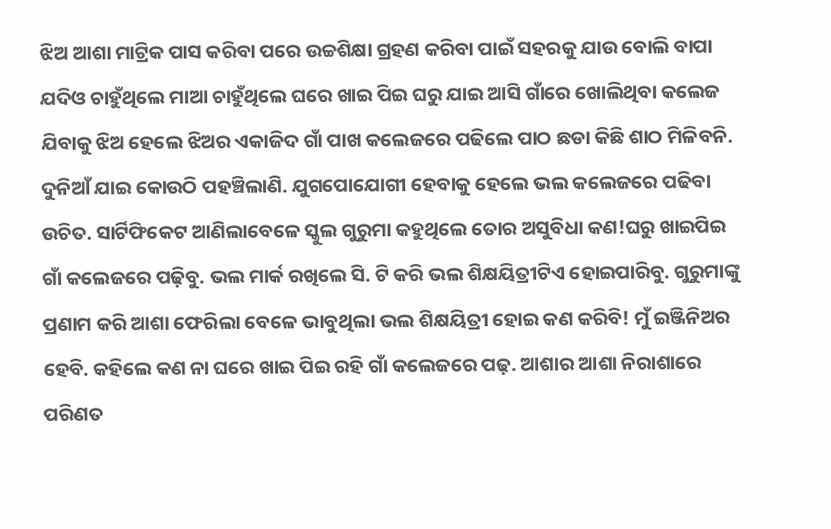ଝିଅ ଆଶା ମାଟ୍ରିକ ପାସ କରିବା ପରେ ଉଚ୍ଚଶିକ୍ଷା ଗ୍ରହଣ କରିବା ପାଇଁ ସହରକୁ ଯାଉ ବୋଲି ବାପା ଯଦିଓ ଚାହୁଁଥିଲେ ମାଆ ଚାହୁଁଥିଲେ ଘରେ ଖାଇ ପିଇ ଘରୁ ଯାଇ ଆସି ଗାଁରେ ଖୋଲିଥିବା କଲେଜ ଯିବାକୁ ଝିଅ ହେଲେ ଝିଅର ଏକାଜିଦ ଗାଁ ପାଖ କଲେଜରେ ପଢିଲେ ପାଠ ଛଡା କିଛି ଶାଠ ମିଳିବନି. ଦୁନିଆଁ ଯାଇ କୋଉଠି ପହଞ୍ଚିଲାଣି. ଯୁଗପୋଯୋଗୀ ହେବାକୁ ହେଲେ ଭଲ କଲେଜରେ ପଢିବା ଉଚିତ. ସାର୍ଟିଫିକେଟ ଆଣିଲାବେଳେ ସ୍କୁଲ ଗୁରୁମା କହୁଥିଲେ ତୋର ଅସୁବିଧା କଣ!ଘରୁ ଖାଇପିଇ ଗାଁ କଲେଜରେ ପଢ଼ିବୁ. ଭଲ ମାର୍କ ରଖିଲେ ସି. ଟି କରି ଭଲ ଶିକ୍ଷୟିତ୍ରୀଟିଏ ହୋଇପାରିବୁ. ଗୁରୁମାଙ୍କୁ ପ୍ରଣାମ କରି ଆଶା ଫେରିଲା ବେଳେ ଭାବୁଥିଲା ଭଲ ଶିକ୍ଷୟିତ୍ରୀ ହୋଇ କଣ କରିବି! ମୁଁ ଇଞ୍ଜିନିଅର ହେବି. କହିଲେ କଣ ନା ଘରେ ଖାଇ ପିଇ ରହି ଗାଁ କଲେଜରେ ପଢ଼. ଆଶାର ଆଶା ନିରାଶାରେ ପରିଣତ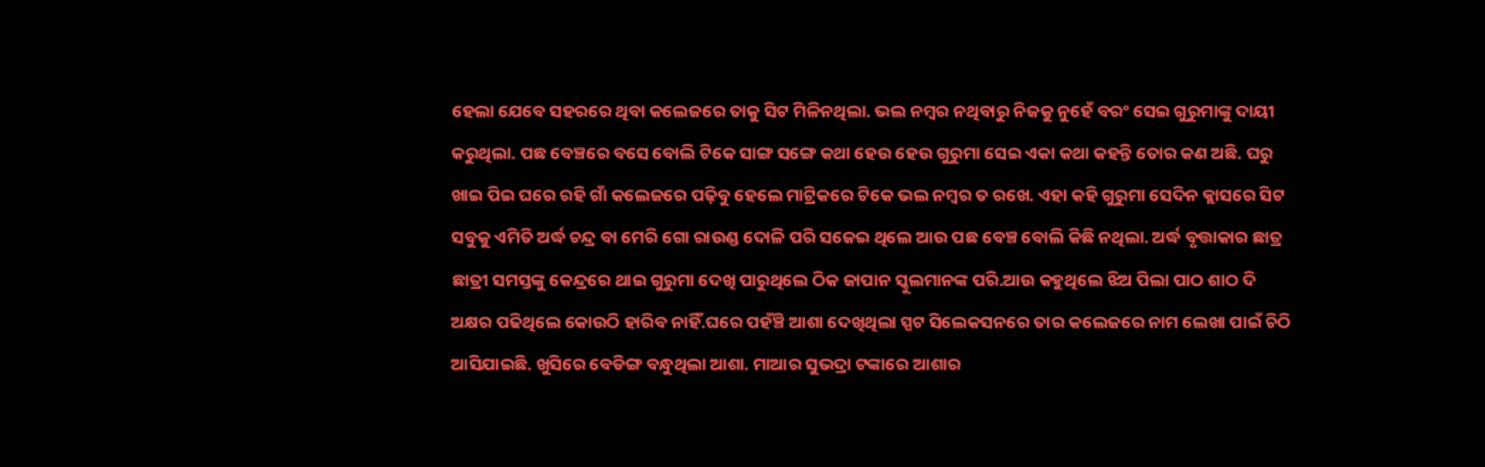ହେଲା ଯେବେ ସହରରେ ଥିବା କଲେଜରେ ତାକୁ ସିଟ ମିଳିନଥିଲା. ଭଲ ନମ୍ବର ନଥିବାରୁ ନିଜକୁ ନୁହେଁ ବରଂ ସେଇ ଗୁରୁମାଙ୍କୁ ଦାୟୀ କରୁଥିଲା. ପଛ ବେଞ୍ଚରେ ବସେ ବୋଲି ଟିକେ ସାଙ୍ଗ ସଙ୍ଗେ କଥା ହେଉ ହେଉ ଗୁରୁମା ସେଇ ଏକା କଥା କହନ୍ତି ତୋର କଣ ଅଛି. ଘରୁ ଖାଇ ପିଇ ଘରେ ରହି ଗାଁ କଲେଜରେ ପଢ଼ିବୁ ହେଲେ ମାଟ୍ରିକରେ ଟିକେ ଭଲ ନମ୍ବର ତ ରଖେ. ଏହା କହି ଗୁରୁମା ସେଦିନ କ୍ଲାସରେ ସିଟ ସବୁକୁ ଏମିତି ଅର୍ଦ୍ଧ ଚନ୍ଦ୍ର ବା ମେରି ଗୋ ରାଉଣ୍ଡ ଦୋଳି ପରି ସଜେଇ ଥିଲେ ଆଉ ପଛ ବେଞ୍ଚ ବୋଲି କିଛି ନଥିଲା. ଅର୍ଦ୍ଧ ବୃତ୍ତାକାର ଛାତ୍ର ଛାତ୍ରୀ ସମସ୍ତଙ୍କୁ କେନ୍ଦ୍ରରେ ଥାଇ ଗୁରୁମା ଦେଖି ପାରୁଥିଲେ ଠିକ ଜାପାନ ସ୍କୁଲମାନଙ୍କ ପରି.ଆଉ କହୁଥିଲେ ଝିଅ ପିଲା ପାଠ ଶାଠ ଦି ଅକ୍ଷର ପଢିଥିଲେ କୋଉଠି ହାରିବ ନାହିଁ.ଘରେ ପହଁଞ୍ଚି ଆଶା ଦେଖିଥିଲା ସ୍ପଟ ସିଲେକସନରେ ତାର କଲେଜରେ ନାମ ଲେଖା ପାଇଁ ଚିଠି ଆସିଯାଇଛି. ଖୁସିରେ ବେଡିଙ୍ଗ ବନ୍ଧୁଥିଲା ଆଶା. ମାଆର ସୁଭଦ୍ରା ଟଙ୍କାରେ ଆଶାର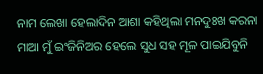ନାମ ଲେଖା ହେଲାଦିନ ଆଶା କହିଥିଲା ମନଦୁଃଖ କରନା ମାଆ ମୁଁ ଇଂଜିନିଅର ହେଲେ ସୁଧ ସହ ମୂଳ ପାଇଯିବୁନି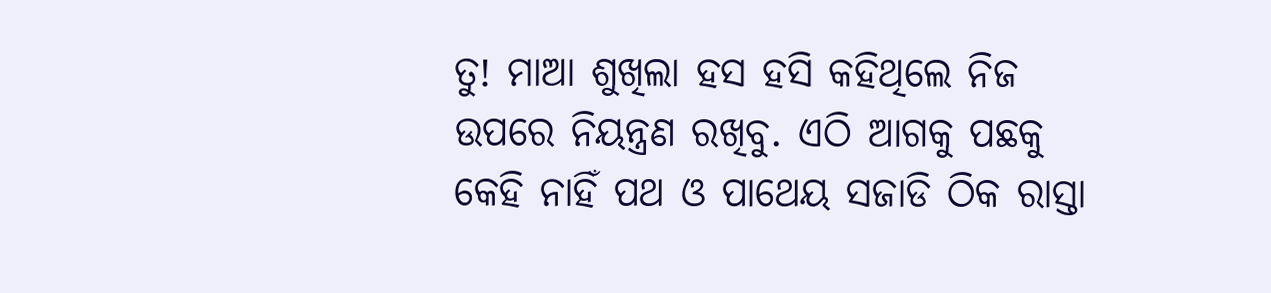ତୁ! ମାଆ ଶୁଖିଲା ହସ ହସି କହିଥିଲେ ନିଜ ଉପରେ ନିୟନ୍ତ୍ରଣ ରଖିବୁ. ଏଠି ଆଗକୁ ପଛକୁ କେହି ନାହିଁ ପଥ ଓ ପାଥେୟ ସଜାଡି ଠିକ ରାସ୍ତା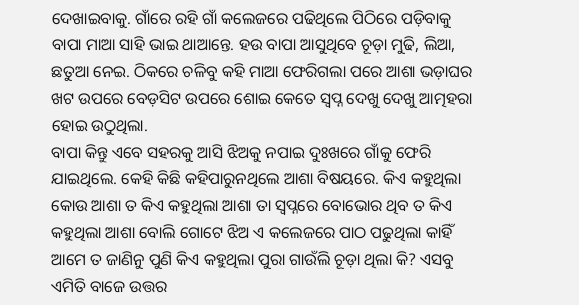ଦେଖାଇବାକୁ. ଗାଁରେ ରହି ଗାଁ କଲେଜରେ ପଢିଥିଲେ ପିଠିରେ ପଡ଼ିବାକୁ ବାପା ମାଆ ସାହି ଭାଇ ଥାଆନ୍ତେ. ହଉ ବାପା ଆସୁଥିବେ ଚୂଡ଼ା ମୁଢି, ଲିଆ, ଛତୁଆ ନେଇ. ଠିକରେ ଚଳିବୁ କହି ମାଆ ଫେରିଗଲା ପରେ ଆଶା ଭଡ଼ାଘର ଖଟ ଉପରେ ବେଡ଼ସିଟ ଉପରେ ଶୋଇ କେତେ ସ୍ବପ୍ନ ଦେଖୁ ଦେଖୁ ଆତ୍ମହରା ହୋଇ ଉଠୁଥିଲା.
ବାପା କିନ୍ତୁ ଏବେ ସହରକୁ ଆସି ଝିଅକୁ ନପାଇ ଦୁଃଖରେ ଗାଁକୁ ଫେରି ଯାଇଥିଲେ. କେହି କିଛି କହିପାରୁନଥିଲେ ଆଶା ବିଷୟରେ. କିଏ କହୁଥିଲା କୋଉ ଆଶା ତ କିଏ କହୁଥିଲା ଆଶା ତା ସ୍ୱପ୍ନରେ ବୋଭୋର ଥିବ ତ କିଏ କହୁଥିଲା ଆଶା ବୋଲି ଗୋଟେ ଝିଅ ଏ କଲେଜରେ ପାଠ ପଢୁଥିଲା କାହିଁ ଆମେ ତ ଜାଣିନୁ ପୁଣି କିଏ କହୁଥିଲା ପୁରା ଗାଉଁଲି ଚୂଡ଼ା ଥିଲା କି? ଏସବୁ ଏମିତି ବାଜେ ଉତ୍ତର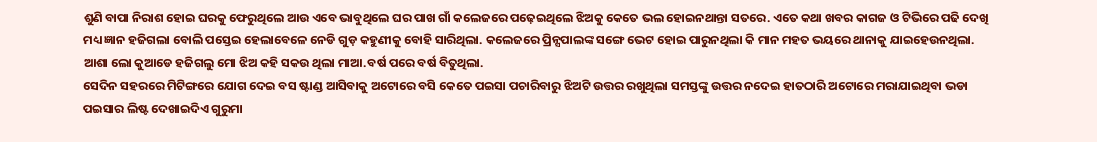ଶୁଣି ବାପା ନିରାଶ ହୋଇ ଘରକୁ ଫେରୁଥିଲେ ଆଉ ଏବେ ଭାବୁଥିଲେ ଘର ପାଖ ଗାଁ କଲେଜରେ ପଢ଼େଇଥିଲେ ଝିଅକୁ କେତେ ଭଲ ହୋଇନଥାନ୍ତା ସତରେ. ଏତେ କଥା ଖବର କାଗଜ ଓ ଟିଭିରେ ପଢି ଦେଖି ମଧ୍ୟ ଜ୍ଞାନ ହଜିଗଲା ବୋଲି ପସ୍ତେଇ ହେଲାବେଳେ ନେଡି ଗୁଡ଼ କହୁଣୀକୁ ବୋହି ସାରିଥିଲା. କଲେଜରେ ପ୍ରିନ୍ସପାଲଙ୍କ ସଙ୍ଗେ ଭେଟ ହୋଇ ପାରୁନଥିଲା କି ମାନ ମହତ ଭୟରେ ଥାନାକୁ ଯାଇହେଉନଥିଲା. ଆଶା ଲୋ କୁଆଡେ ହଜିଗଲୁ ମୋ ଝିଅ କହି ସକଉ ଥିଲା ମାଆ.ବର୍ଷ ପରେ ବର୍ଷ ବିତୁଥିଲା.
ସେଦିନ ସହରରେ ମିଟିଙ୍ଗରେ ଯୋଗ ଦେଇ ବସ ଷ୍ଟାଣ୍ଡ ଆସିବାକୁ ଅଟୋରେ ବସି କେତେ ପଇସା ପଚାରିବାରୁ ଝିଅଟି ଉତ୍ତର ରଖୁଥିଲା ସମସ୍ତଙ୍କୁ ଉତ୍ତର ନଦେଇ ହାତଠାରି ଅଟୋରେ ମରାଯାଇଥିବା ଭଡା ପଇସାର ଲିଷ୍ଟ ଦେଖାଇଦିଏ ଗୁରୁମା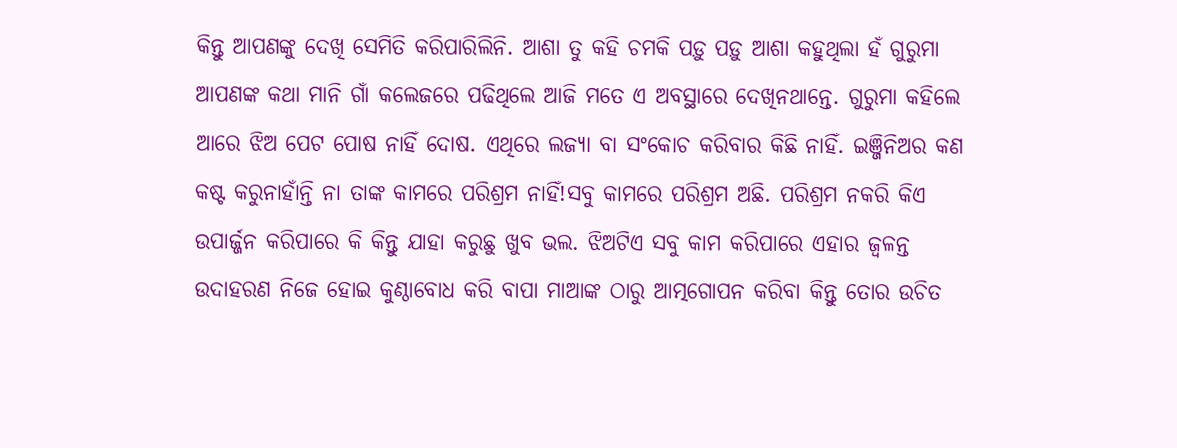କିନ୍ତୁ ଆପଣଙ୍କୁ ଦେଖି ସେମିତି କରିପାରିଲିନି. ଆଶା ତୁ କହି ଚମକି ପଡ଼ୁ ପଡ଼ୁ ଆଶା କହୁଥିଲା ହଁ ଗୁରୁମା ଆପଣଙ୍କ କଥା ମାନି ଗାଁ କଲେଜରେ ପଢିଥିଲେ ଆଜି ମତେ ଏ ଅବସ୍ଥାରେ ଦେଖିନଥାନ୍ତେ. ଗୁରୁମା କହିଲେ ଆରେ ଝିଅ ପେଟ ପୋଷ ନାହିଁ ଦୋଷ. ଏଥିରେ ଲଜ୍ୟା ବା ସଂକୋଚ କରିବାର କିଛି ନାହିଁ. ଇଞ୍ଜିନିଅର କଣ କଷ୍ଟ କରୁନାହାଁନ୍ତି ନା ତାଙ୍କ କାମରେ ପରିଶ୍ରମ ନାହିଁ!ସବୁ କାମରେ ପରିଶ୍ରମ ଅଛି. ପରିଶ୍ରମ ନକରି କିଏ ଉପାର୍ଜ୍ଜନ କରିପାରେ କି କିନ୍ତୁ ଯାହା କରୁଛୁ ଖୁବ ଭଲ. ଝିଅଟିଏ ସବୁ କାମ କରିପାରେ ଏହାର ଜ୍ୱଳନ୍ତ ଉଦାହରଣ ନିଜେ ହୋଇ କୁଣ୍ଠାବୋଧ କରି ବାପା ମାଆଙ୍କ ଠାରୁ ଆତ୍ମଗୋପନ କରିବା କିନ୍ତୁ ତୋର ଉଚିତ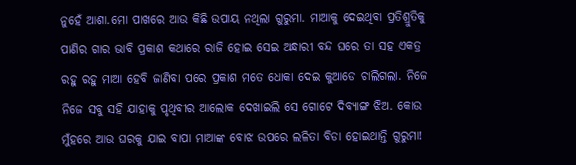ନୁହେଁ ଆଶା.ମୋ ପାଖରେ ଆଉ କିଛି ଉପାୟ ନଥିଲା ଗୁରୁମା. ମାଆକୁ ଦେଇଥିବା ପ୍ରତିଶ୍ରୁତିକୁ ପାଣିର ଗାର ଭାବି ପ୍ରକାଶ କଥାରେ ରାଜି ହୋଇ ସେଇ ଅନ୍ଧାରୀ ବନ୍ଦ ଘରେ ତା ସହ ଏକତ୍ର ରହୁ ରହୁ ମାଆ ହେବି ଜାଣିବା ପରେ ପ୍ରକାଶ ମତେ ଧୋକା ଦେଇ କୁଆଡେ ଚାଲିଗଲା. ନିଜେ ନିଜେ ସବୁ ସହି ଯାହାକୁ ପୃଥିବୀର ଆଲୋକ ଦେଖାଇଲି ସେ ଗୋଟେ ଦିବ୍ୟାଙ୍ଗ ଝିଅ. କୋଉ ମୁଁହରେ ଆଉ ଘରକୁ ଯାଇ ବାପା ମାଆଙ୍କ ବୋଝ ଉପରେ ଲଳିତା ବିଡା ହୋଇଥାନ୍ତି ଗୁରୁମା!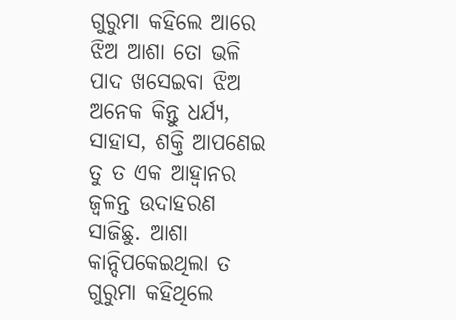ଗୁରୁମା କହିଲେ ଆରେ ଝିଅ ଆଶା ତୋ ଭଳି ପାଦ ଖସେଇବା ଝିଅ ଅନେକ କିନ୍ତୁ ଧର୍ଯ୍ୟ, ସାହାସ, ଶକ୍ତି ଆପଣେଇ ତୁ ତ ଏକ ଆହ୍ୱାନର ଜ୍ୱଳନ୍ତ ଉଦାହରଣ ସାଜିଛୁ. ଆଶା କାନ୍ଦିପକେଇଥିଲା ତ ଗୁରୁମା କହିଥିଲେ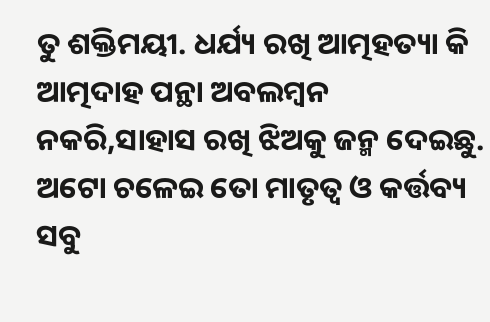ତୁ ଶକ୍ତିମୟୀ. ଧର୍ଯ୍ୟ ରଖି ଆତ୍ମହତ୍ୟା କି ଆତ୍ମଦାହ ପନ୍ଥା ଅବଲମ୍ବନ ନକରି,ସାହାସ ରଖି ଝିଅକୁ ଜନ୍ମ ଦେଇଛୁ. ଅଟୋ ଚଳେଇ ତୋ ମାତୃତ୍ୱ ଓ କର୍ତ୍ତବ୍ୟ ସବୁ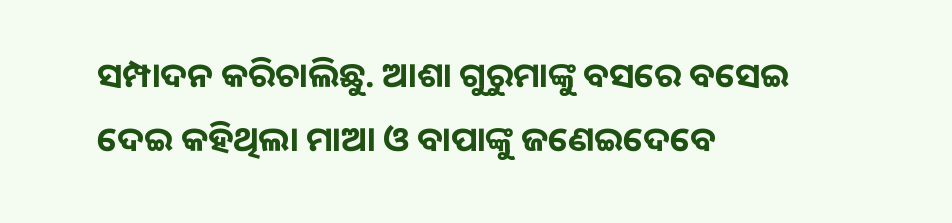ସମ୍ପାଦନ କରିଚାଲିଛୁ. ଆଶା ଗୁରୁମାଙ୍କୁ ବସରେ ବସେଇ ଦେଇ କହିଥିଲା ମାଆ ଓ ବାପାଙ୍କୁ ଜଣେଇଦେବେ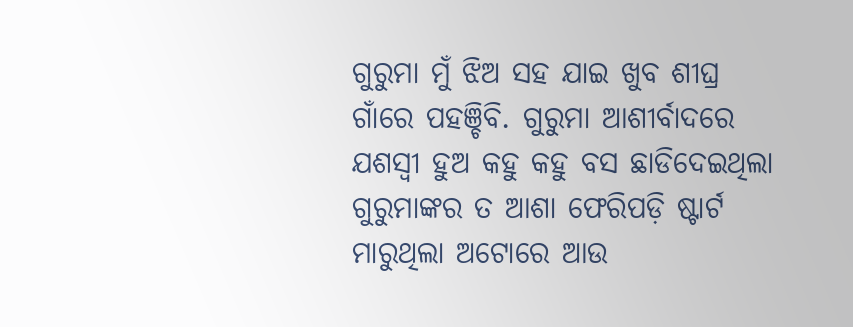ଗୁରୁମା ମୁଁ ଝିଅ ସହ ଯାଇ ଖୁବ ଶୀଘ୍ର ଗାଁରେ ପହଞ୍ଚିବି. ଗୁରୁମା ଆଶୀର୍ବାଦରେ ଯଶସ୍ବୀ ହୁଅ କହୁ କହୁ ବସ ଛାଡିଦେଇଥିଲା ଗୁରୁମାଙ୍କର ତ ଆଶା ଫେରିପଡ଼ି ଷ୍ଟାର୍ଟ ମାରୁଥିଲା ଅଟୋରେ ଆଉ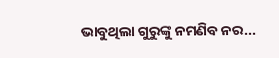ଭାବୁଥିଲା ଗୁରୁଙ୍କୁ ନମଣିବ ନର...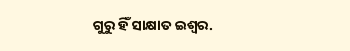ଗୁରୁ ହିଁ ସାକ୍ଷାତ ଇଶ୍ୱର.